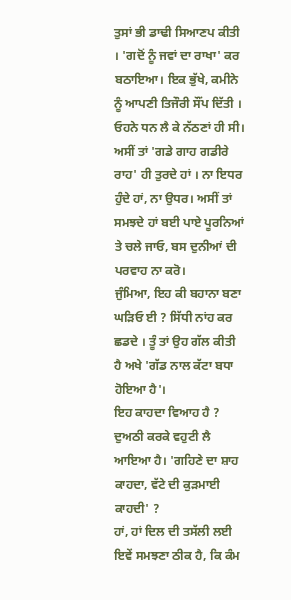ਤੁਸਾਂ ਭੀ ਡਾਢੀ ਸਿਆਣਪ ਕੀਤੀ । 'ਗਦੋਂ ਨੂੰ ਜਵਾਂ ਦਾ ਰਾਖਾ' ਕਰ ਬਠਾਇਆ। ਇਕ ਭੁੱਖੇ, ਕਮੀਨੇ ਨੂੰ ਆਪਣੀ ਤਿਜੌਰੀ ਸੌਂਪ ਦਿੱਤੀ । ਓਹਨੇ ਧਨ ਲੈ ਕੇ ਨੱਠਣਾਂ ਹੀ ਸੀ।
ਅਸੀਂ ਤਾਂ 'ਗਡੇ ਗਾਹ ਗਡੀਰੇ ਰਾਹ' ਹੀ ਤੁਰਦੇ ਹਾਂ । ਨਾ ਇਧਰ ਹੁੰਦੇ ਹਾਂ, ਨਾ ਉਧਰ। ਅਸੀਂ ਤਾਂ ਸਮਝਦੇ ਹਾਂ ਬਈ ਪਾਏ ਪੂਰਨਿਆਂ ਤੇ ਚਲੇ ਜਾਓ, ਬਸ ਦੁਨੀਆਂ ਦੀ ਪਰਵਾਹ ਨਾ ਕਰੋ।
ਜੁੰਮਿਆ, ਇਹ ਕੀ ਬਹਾਨਾ ਬਣਾ ਘੜਿਓ ਈ ? ਸਿੱਧੀ ਨਾਂਹ ਕਰ ਛਡਦੇ । ਤੂੰ ਤਾਂ ਉਹ ਗੱਲ ਕੀਤੀ ਹੈ ਅਖੇ 'ਗੱਡ ਨਾਲ ਕੱਟਾ ਬਧਾ ਹੋਇਆ ਹੈ'।
ਇਹ ਕਾਹਦਾ ਵਿਆਹ ਹੈ ? ਦੁਅਠੀ ਕਰਕੇ ਵਹੁਟੀ ਲੈ ਆਇਆ ਹੈ। 'ਗਹਿਣੇ ਦਾ ਸ਼ਾਹ ਕਾਹਦਾ, ਵੱਟੇ ਦੀ ਕੁੜਮਾਈ ਕਾਹਦੀ' ?
ਹਾਂ, ਹਾਂ ਦਿਲ ਦੀ ਤਸੱਲੀ ਲਈ ਇਵੇਂ ਸਮਝਣਾ ਠੀਕ ਹੈ, ਕਿ ਕੰਮ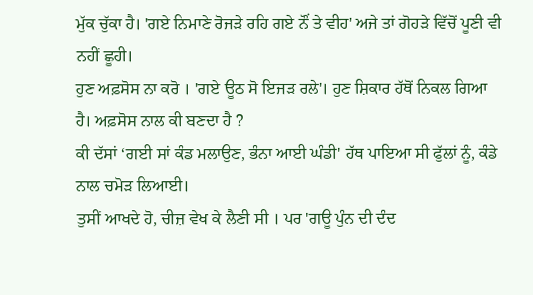ਮੁੱਕ ਚੁੱਕਾ ਹੈ। 'ਗਏ ਨਿਮਾਣੇ ਰੋਜੜੇ ਰਹਿ ਗਏ ਨੌਂ ਤੇ ਵੀਹ' ਅਜੇ ਤਾਂ ਗੋਹੜੇ ਵਿੱਚੋਂ ਪੂਣੀ ਵੀ ਨਹੀਂ ਛੂਹੀ।
ਹੁਣ ਅਫ਼ਸੋਸ ਨਾ ਕਰੋ । 'ਗਏ ਊਠ ਸੋ ਇਜੜ ਰਲੇ'। ਹੁਣ ਸ਼ਿਕਾਰ ਹੱਥੋਂ ਨਿਕਲ ਗਿਆ ਹੈ। ਅਫ਼ਸੋਸ ਨਾਲ ਕੀ ਬਣਦਾ ਹੈ ?
ਕੀ ਦੱਸਾਂ ‘ਗਈ ਸਾਂ ਕੰਡ ਮਲਾਉਣ, ਭੰਨਾ ਆਈ ਘੰਡੀ' ਹੱਥ ਪਾਇਆ ਸੀ ਫੁੱਲਾਂ ਨੂੰ, ਕੰਡੇ ਨਾਲ ਚਮੋੜ ਲਿਆਈ।
ਤੁਸੀਂ ਆਖਦੇ ਹੋ, ਚੀਜ਼ ਵੇਖ ਕੇ ਲੈਣੀ ਸੀ । ਪਰ 'ਗਊ ਪੁੰਨ ਦੀ ਦੰਦ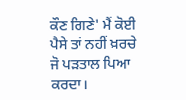ਕੌਣ ਗਿਣੇ' ਮੈਂ ਕੋਈ ਪੈਸੇ ਤਾਂ ਨਹੀਂ ਖ਼ਰਚੇ ਜੋ ਪੜਤਾਲ ਪਿਆ ਕਰਦਾ।